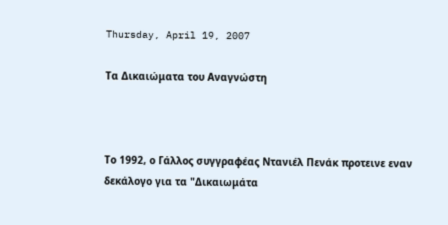Thursday, April 19, 2007

Τα Δικαιώματα του Αναγνώστη



Tο 1992, ο Γάλλος συγγραφέας Ντανιέλ Πενάκ προτεινε εναν δεκάλογο για τα "Δικαιωμάτα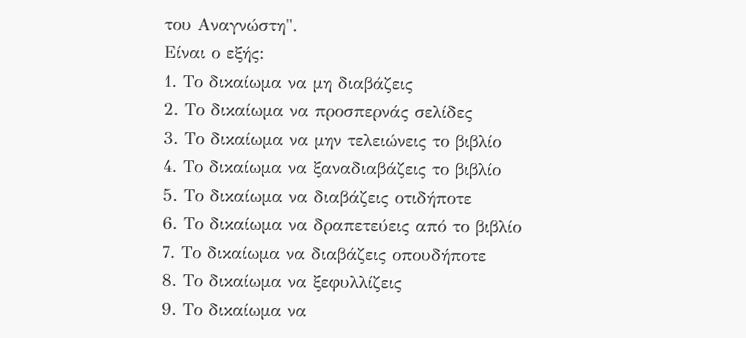του Αναγνώστη".
Είναι ο εξής:
1. Το δικαίωμα να μη διαβάζεις
2. Το δικαίωμα να προσπερνάς σελίδες
3. Το δικαίωμα να μην τελειώνεις το βιβλίο
4. Το δικαίωμα να ξαναδιαβάζεις το βιβλίο
5. Το δικαίωμα να διαβάζεις οτιδήποτε
6. Το δικαίωμα να δραπετεύεις από το βιβλίο
7. Το δικαίωμα να διαβάζεις οπουδήποτε
8. Το δικαίωμα να ξεφυλλίζεις
9. Το δικαίωμα να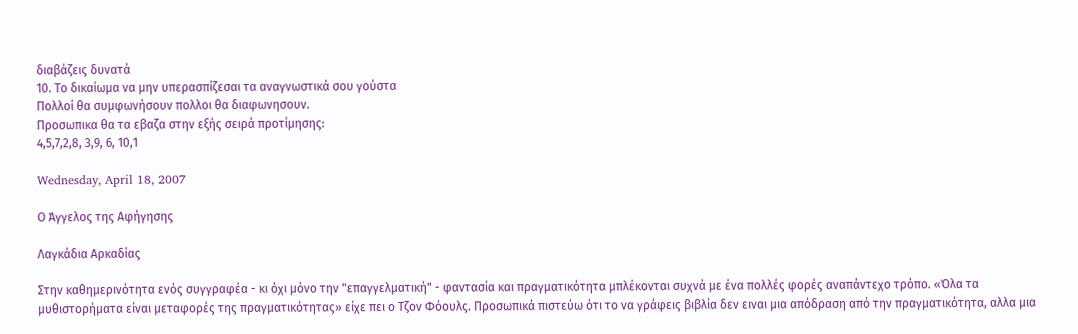διαβάζεις δυνατά
10. Το δικαίωμα να μην υπερασπίζεσαι τα αναγνωστικά σου γούστα
Πολλοί θα συμφωνήσουν πολλοι θα διαφωνησουν.
Προσωπικα θα τα εβαζα στην εξής σειρά προτίμησης:
4,5,7,2,8, 3,9, 6, 10,1

Wednesday, April 18, 2007

Ο Άγγελος της Αφήγησης

Λαγκάδια Αρκαδίας

Στην καθημερινότητα ενός συγγραφέα - κι όχι μόνο την "επαγγελματική" - φαντασία και πραγματικότητα μπλέκονται συχνά με ένα πολλές φορές αναπάντεχο τρόπο. «Όλα τα μυθιστορήματα είναι μεταφορές της πραγματικότητας» είχε πει ο Τζον Φόουλς. Προσωπικά πιστεύω ότι το να γράφεις βιβλία δεν ειναι μια απόδραση από την πραγματικότητα, αλλα μια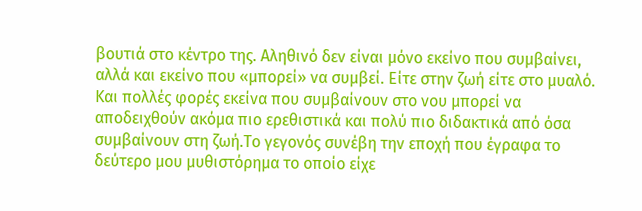βουτιά στο κέντρο της. Αληθινό δεν είναι μόνο εκείνο που συμβαίνει, αλλά και εκείνο που «μπορεί» να συμβεί. Είτε στην ζωή είτε στο μυαλό. Και πολλές φορές εκείνα που συμβαίνουν στο νου μπορεί να αποδειχθούν ακόμα πιο ερεθιστικά και πολύ πιο διδακτικά από όσα συμβαίνουν στη ζωή.Το γεγονός συνέβη την εποχή που έγραφα το δεύτερο μου μυθιστόρημα το οποίο είχε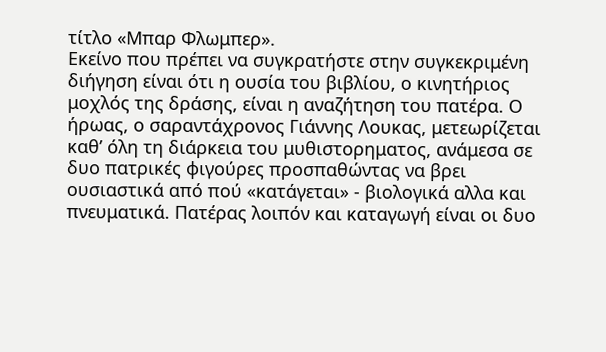τίτλο «Μπαρ Φλωμπερ».
Εκείνο που πρέπει να συγκρατήστε στην συγκεκριμένη διήγηση είναι ότι η ουσία του βιβλίου, ο κινητήριος μοχλός της δράσης, είναι η αναζήτηση του πατέρα. Ο ήρωας, ο σαραντάχρονος Γιάννης Λουκας, μετεωρίζεται καθ’ όλη τη διάρκεια του μυθιστορηματος, ανάμεσα σε δυο πατρικές φιγούρες προσπαθώντας να βρει ουσιαστικά από πού «κατάγεται» - βιολογικά αλλα και πνευματικά. Πατέρας λοιπόν και καταγωγή είναι οι δυο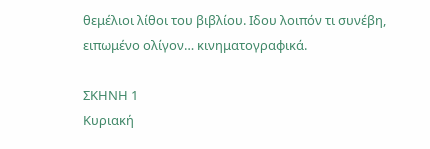θεμέλιοι λίθοι του βιβλίου. Ιδου λοιπόν τι συνέβη, ειπωμένο ολίγον… κινηματογραφικά.

ΣΚΗΝΗ 1
Kυριακή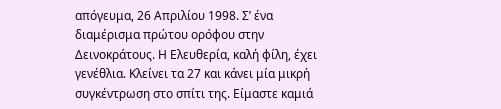απόγευμα, 26 Απριλίου 1998. Σ’ ένα διαμέρισμα πρώτου ορόφου στην Δεινοκράτους. Η Ελευθερία, καλή φίλη, έχει γενέθλια. Κλείνει τα 27 και κάνει μία μικρή συγκέντρωση στο σπίτι της. Είμαστε καμιά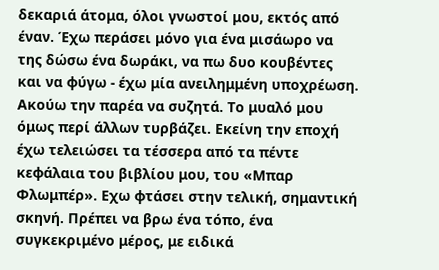δεκαριά άτομα, όλοι γνωστοί μου, εκτός από έναν. Έχω περάσει μόνο για ένα μισάωρο να της δώσω ένα δωράκι, να πω δυο κουβέντες και να φύγω - έχω μία ανειλημμένη υποχρέωση. Ακούω την παρέα να συζητά. Το μυαλό μου όμως περί άλλων τυρβάζει. Εκείνη την εποχή έχω τελειώσει τα τέσσερα από τα πέντε κεφάλαια του βιβλίου μου, του «Μπαρ Φλωμπέρ». Εχω φτάσει στην τελική, σημαντική σκηνή. Πρέπει να βρω ένα τόπο, ένα συγκεκριμένο μέρος, με ειδικά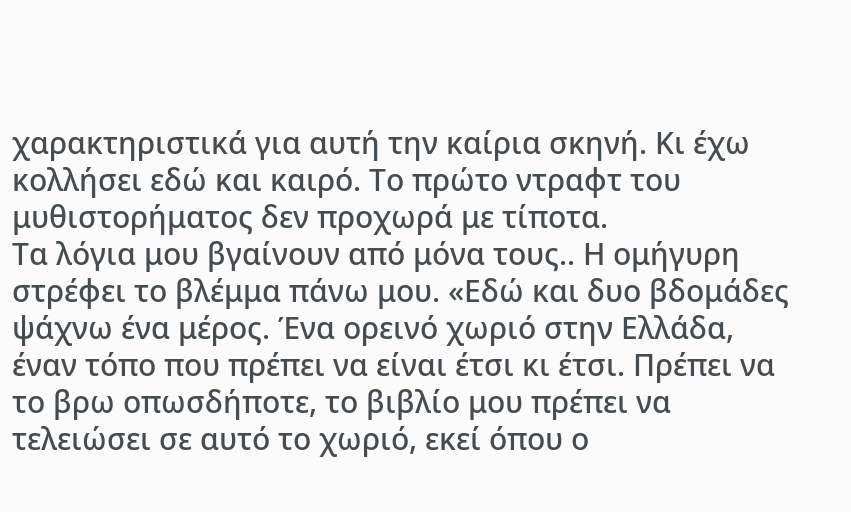χαρακτηριστικά για αυτή την καίρια σκηνή. Κι έχω κολλήσει εδώ και καιρό. Το πρώτο ντραφτ του μυθιστορήματος δεν προχωρά με τίποτα.
Τα λόγια μου βγαίνουν από μόνα τους.. Η ομήγυρη στρέφει το βλέμμα πάνω μου. «Εδώ και δυο βδομάδες ψάχνω ένα μέρος. Ένα ορεινό χωριό στην Ελλάδα, έναν τόπο που πρέπει να είναι έτσι κι έτσι. Πρέπει να το βρω οπωσδήποτε, το βιβλίο μου πρέπει να τελειώσει σε αυτό το χωριό, εκεί όπου ο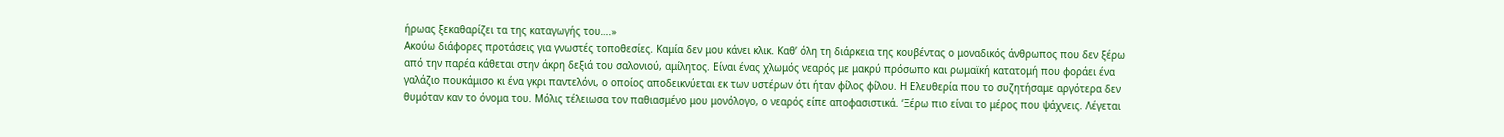ήρωας ξεκαθαρίζει τα της καταγωγής του….»
Ακούω διάφορες προτάσεις για γνωστές τοποθεσίες. Καμία δεν μου κάνει κλικ. Καθ’ όλη τη διάρκεια της κουβέντας ο μοναδικός άνθρωπος που δεν ξέρω από την παρέα κάθεται στην άκρη δεξιά του σαλονιού, αμίλητος. Είναι ένας χλωμός νεαρός με μακρύ πρόσωπο και ρωμαϊκή κατατομή που φοράει ένα γαλάζιο πουκάμισο κι ένα γκρι παντελόνι, ο οποίος αποδεικνύεται εκ των υστέρων ότι ήταν φίλος φίλου. Η Ελευθερία που το συζητήσαμε αργότερα δεν θυμόταν καν το όνομα του. Μόλις τέλειωσα τον παθιασμένο μου μονόλογο, ο νεαρός είπε αποφασιστικά. ‘Ξέρω πιο είναι το μέρος που ψάχνεις. Λέγεται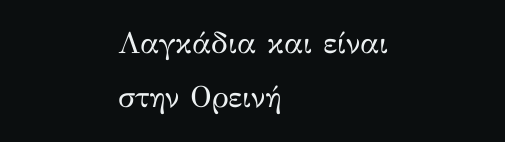Λαγκάδια και είναι στην Ορεινή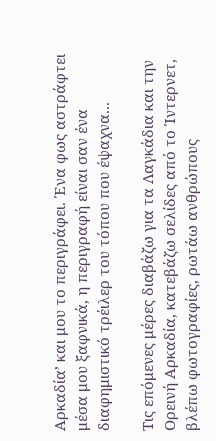Αρκαδία’ και μου το περιγράφει. Ένα φως αστράφτει μέσα μου ξαφνικά, η περιγραφή είναι σαν ένα διαφημιστικό τρέιλερ του τόπου που έψαχνα...

Τις επόμενες μέρες διαβάζω για τα Λαγκάδια και την Ορεινή Αρκαδία, κατεβάζω σελίδες από το Ίντερνετ, βλέπω φωτογραφίες, ρωτάω ανθρώπους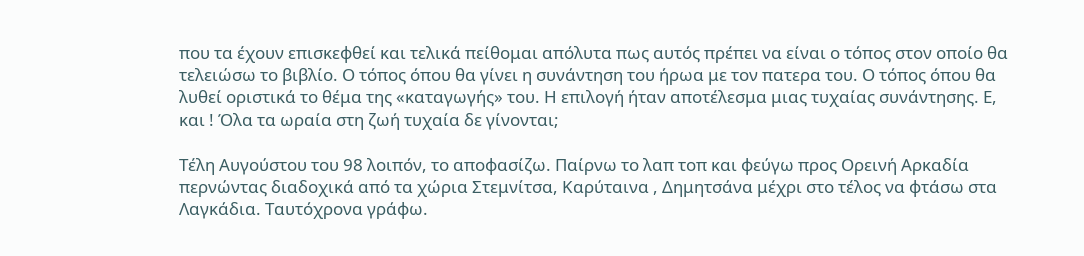που τα έχουν επισκεφθεί και τελικά πείθομαι απόλυτα πως αυτός πρέπει να είναι ο τόπος στον οποίο θα τελειώσω το βιβλίο. Ο τόπος όπου θα γίνει η συνάντηση του ήρωα με τον πατερα του. Ο τόπος όπου θα λυθεί οριστικά το θέμα της «καταγωγής» του. Η επιλογή ήταν αποτέλεσμα μιας τυχαίας συνάντησης. Ε, και ! Όλα τα ωραία στη ζωή τυχαία δε γίνονται;

Τέλη Αυγούστου του 98 λοιπόν, το αποφασίζω. Παίρνω το λαπ τοπ και φεύγω προς Ορεινή Αρκαδία περνώντας διαδοχικά από τα χώρια Στεμνίτσα, Καρύταινα , Δημητσάνα μέχρι στο τέλος να φτάσω στα Λαγκάδια. Ταυτόχρονα γράφω.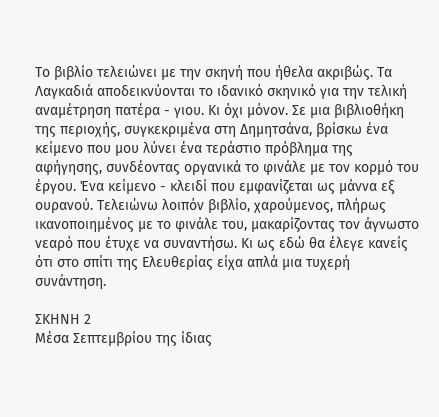Το βιβλίο τελειώνει με την σκηνή που ήθελα ακριβώς. Τα Λαγκαδιά αποδεικνύονται το ιδανικό σκηνικό για την τελική αναμέτρηση πατέρα - γιου. Κι όχι μόνον. Σε μια βιβλιοθήκη της περιοχής, συγκεκριμένα στη Δημητσάνα, βρίσκω ένα κείμενο που μου λύνει ένα τεράστιο πρόβλημα της αφήγησης, συνδέοντας οργανικά το φινάλε με τον κορμό του έργου. Ένα κείμενο - κλειδί που εμφανίζεται ως μάννα εξ ουρανού. Τελειώνω λοιπόν βιβλίο, χαρούμενος, πλήρως ικανοποιημένος με το φινάλε του, μακαρίζοντας τον άγνωστο νεαρό που έτυχε να συναντήσω. Κι ως εδώ θα έλεγε κανείς ότι στο σπίτι της Ελευθερίας είχα απλά μια τυχερή συνάντηση.

ΣΚΗΝΗ 2
Μέσα Σεπτεμβρίου της ίδιας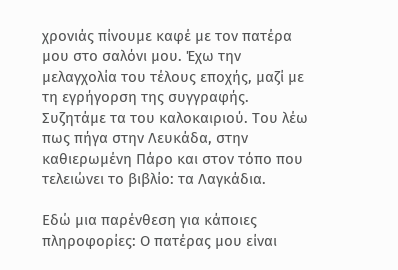χρονιάς πίνουμε καφέ με τον πατέρα μου στο σαλόνι μου. Έχω την μελαγχολία του τέλους εποχής, μαζί με τη εγρήγορση της συγγραφής. Συζητάμε τα του καλοκαιριού. Του λέω πως πήγα στην Λευκάδα, στην καθιερωμένη Πάρο και στον τόπο που τελειώνει το βιβλίο: τα Λαγκάδια.

Εδώ μια παρένθεση για κάποιες πληροφορίες: Ο πατέρας μου είναι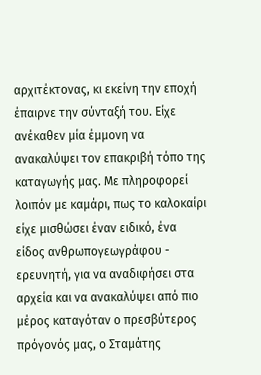αρχιτέκτονας, κι εκείνη την εποχή έπαιρνε την σύνταξή του. Είχε ανέκαθεν μία έμμονη να ανακαλύψει τον επακριβή τόπο της καταγωγής μας. Με πληροφορεί λοιπόν με καμάρι, πως το καλοκαίρι είχε μισθώσει έναν ειδικό, ένα είδος ανθρωπογεωγράφου - ερευνητή, για να αναδιφήσει στα αρχεία και να ανακαλύψει από πιο μέρος καταγόταν ο πρεσβύτερος πρόγονός μας, ο Σταμάτης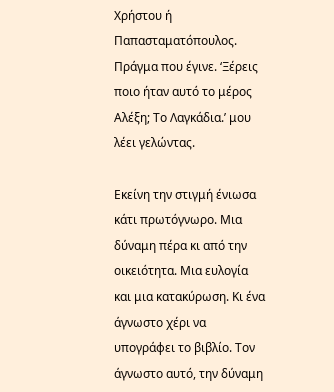Χρήστου ή Παπασταματόπουλος. Πράγμα που έγινε. ‘Ξέρεις ποιο ήταν αυτό το μέρος Αλέξη; Το Λαγκάδια.’ μου λέει γελώντας.

Εκείνη την στιγμή ένιωσα κάτι πρωτόγνωρο. Μια δύναμη πέρα κι από την οικειότητα. Μια ευλογία και μια κατακύρωση. Κι ένα άγνωστο χέρι να υπογράφει το βιβλίο. Τον άγνωστο αυτό, την δύναμη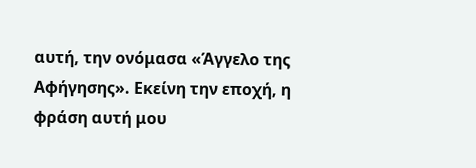αυτή, την ονόμασα «Άγγελο της Αφήγησης». Εκείνη την εποχή, η φράση αυτή μου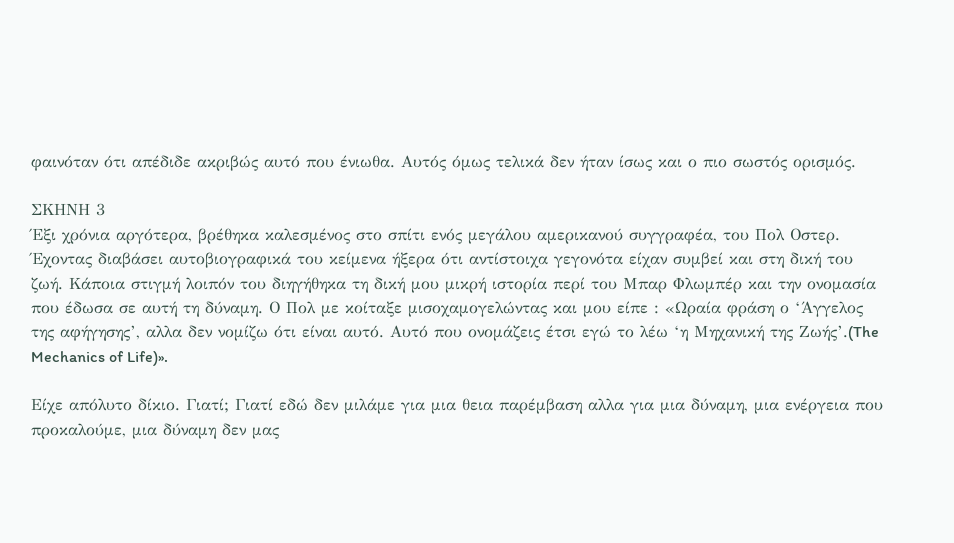φαινόταν ότι απέδιδε ακριβώς αυτό που ένιωθα. Αυτός όμως τελικά δεν ήταν ίσως και ο πιο σωστός ορισμός.

ΣΚΗΝΗ 3
Έξι χρόνια αργότερα, βρέθηκα καλεσμένος στο σπίτι ενός μεγάλου αμερικανού συγγραφέα, του Πολ Οστερ. Έχοντας διαβάσει αυτοβιογραφικά του κείμενα ήξερα ότι αντίστοιχα γεγονότα είχαν συμβεί και στη δική του ζωή. Κάποια στιγμή λοιπόν του διηγήθηκα τη δική μου μικρή ιστορία περί του Μπαρ Φλωμπέρ και την ονομασία που έδωσα σε αυτή τη δύναμη. Ο Πολ με κοίταξε μισοχαμογελώντας και μου είπε : «Ωραία φράση ο ‘Άγγελος της αφήγησης’, αλλα δεν νομίζω ότι είναι αυτό. Αυτό που ονομάζεις έτσι εγώ το λέω ‘η Μηχανική της Ζωής’.(The Mechanics of Life)».

Είχε απόλυτο δίκιο. Γιατί; Γιατί εδώ δεν μιλάμε για μια θεια παρέμβαση αλλα για μια δύναμη, μια ενέργεια που προκαλούμε, μια δύναμη δεν μας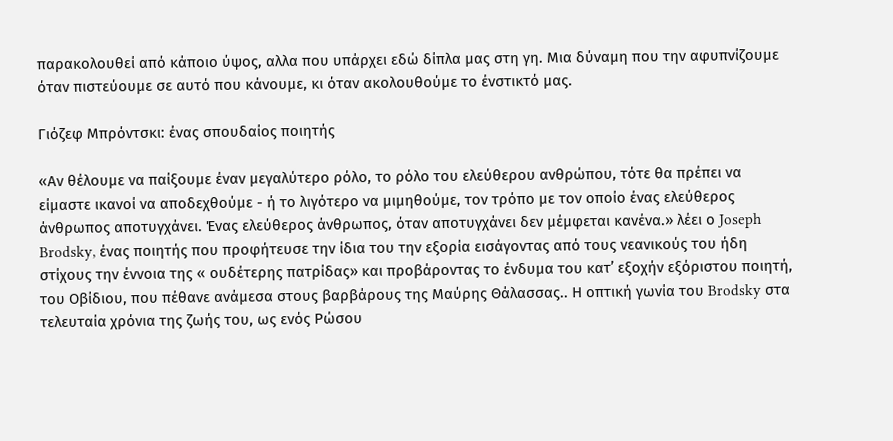παρακολουθεί από κάποιο ύψος, αλλα που υπάρχει εδώ δίπλα μας στη γη. Μια δύναμη που την αφυπνίζουμε όταν πιστεύουμε σε αυτό που κάνουμε, κι όταν ακολουθούμε το ένστικτό μας.

Γιόζεφ Μπρόντσκι: ένας σπουδαίος ποιητής

«Αν θέλουμε να παίξουμε έναν μεγαλύτερο ρόλο, το ρόλο του ελεύθερου ανθρώπου, τότε θα πρέπει να είμαστε ικανοί να αποδεχθούμε - ή το λιγότερο να μιμηθούμε, τον τρόπο με τον οποίο ένας ελεύθερος άνθρωπος αποτυγχάνει. Ένας ελεύθερος άνθρωπος, όταν αποτυγχάνει δεν μέμφεται κανένα.» λέει ο Joseph Brodsky, ένας ποιητής που προφήτευσε την ίδια του την εξορία εισάγοντας από τους νεανικούς του ήδη στίχους την έννοια της « ουδέτερης πατρίδας» και προβάροντας το ένδυμα του κατ’ εξοχήν εξόριστου ποιητή, του Οβίδιου, που πέθανε ανάμεσα στους βαρβάρους της Μαύρης Θάλασσας.. Η οπτική γωνία του Brodsky στα τελευταία χρόνια της ζωής του, ως ενός Ρώσου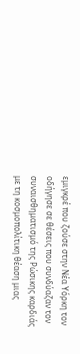εμιγκρέ που ζούσε στην Νέα Υόρκη τον οδήγησε σε θέσεις που συνδύαζαν τον συναισθηματισμό της Ρώσικης καρδιάς με τη κοσμοπολίτικη θέαση μιας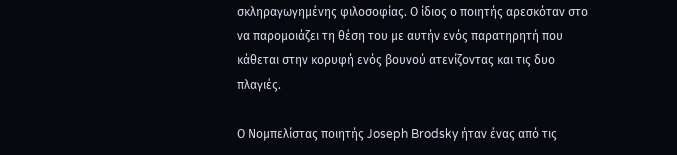σκληραγωγημένης φιλοσοφίας. Ο ίδιος ο ποιητής αρεσκόταν στο να παρομοιάζει τη θέση του με αυτήν ενός παρατηρητή που κάθεται στην κορυφή ενός βουνού ατενίζοντας και τις δυο πλαγιές.

Ο Νομπελίστας ποιητής Joseph Brodsky ήταν ένας από τις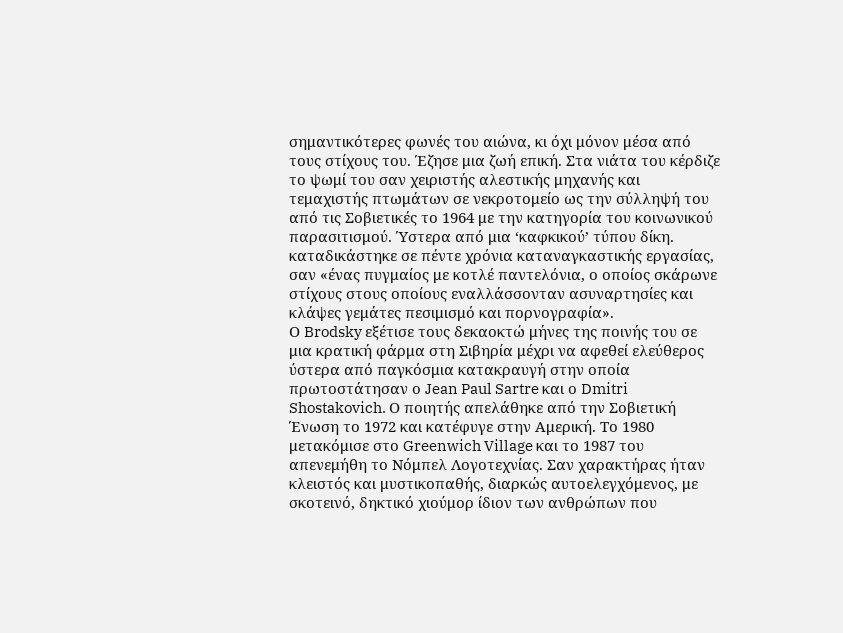σημαντικότερες φωνές του αιώνα, κι όχι μόνον μέσα από τους στίχους του. Έζησε μια ζωή επική. Στα νιάτα του κέρδιζε το ψωμί του σαν χειριστής αλεστικής μηχανής και τεμαχιστής πτωμάτων σε νεκροτομείο ως την σύλληψή του από τις Σοβιετικές το 1964 με την κατηγορία του κοινωνικού παρασιτισμού. Ύστερα από μια ‘καφκικού’ τύπου δίκη. καταδικάστηκε σε πέντε χρόνια καταναγκαστικής εργασίας, σαν «ένας πυγμαίος με κοτλέ παντελόνια, ο οποίος σκάρωνε στίχους στους οποίους εναλλάσσονταν ασυναρτησίες και κλάψες γεμάτες πεσιμισμό και πορνογραφία».
Ο Brodsky εξέτισε τους δεκαοκτώ μήνες της ποινής του σε μια κρατική φάρμα στη Σιβηρία μέχρι να αφεθεί ελεύθερος ύστερα από παγκόσμια κατακραυγή στην οποία πρωτοστάτησαν ο Jean Paul Sartre και ο Dmitri Shostakovich. Ο ποιητής απελάθηκε από την Σοβιετική Ένωση το 1972 και κατέφυγε στην Αμερική. Το 1980 μετακόμισε στο Greenwich Village και το 1987 του απενεμήθη το Νόμπελ Λογοτεχνίας. Σαν χαρακτήρας ήταν κλειστός και μυστικοπαθής, διαρκώς αυτοελεγχόμενος, με σκοτεινό, δηκτικό χιούμορ ίδιον των ανθρώπων που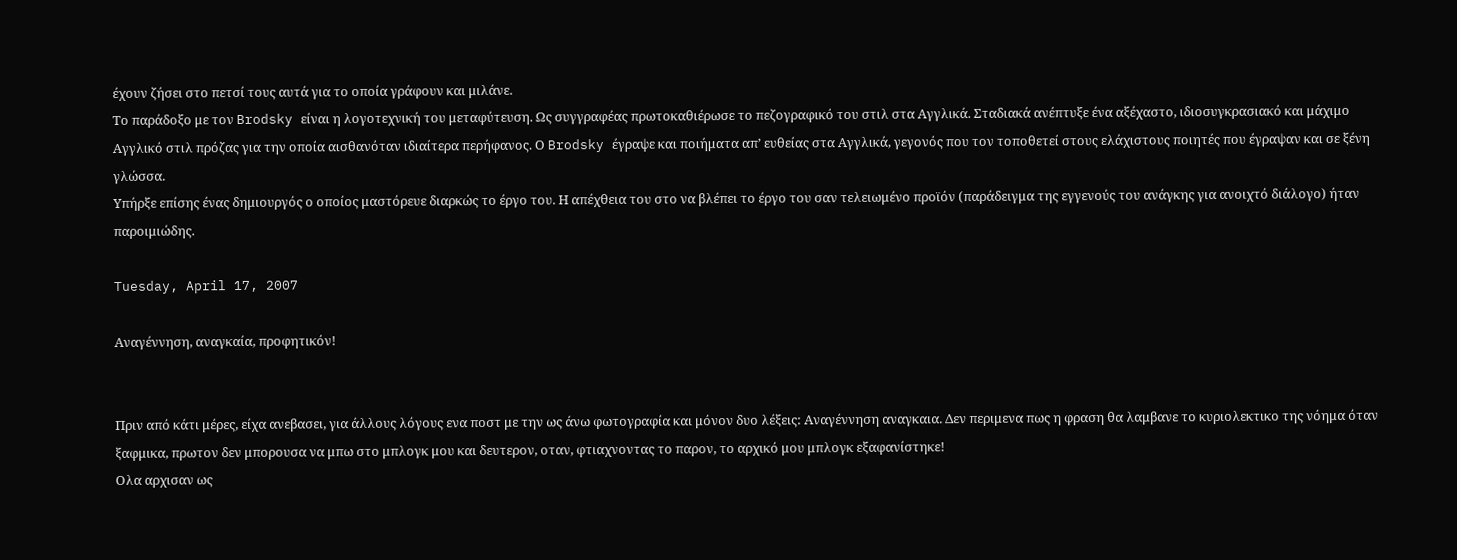έχουν ζήσει στο πετσί τους αυτά για το οποία γράφουν και μιλάνε.
Το παράδοξο με τον Brodsky είναι η λογοτεχνική του μεταφύτευση. Ως συγγραφέας πρωτοκαθιέρωσε το πεζογραφικό του στιλ στα Αγγλικά. Σταδιακά ανέπτυξε ένα αξέχαστο, ιδιοσυγκρασιακό και μάχιμο Αγγλικό στιλ πρόζας για την οποία αισθανόταν ιδιαίτερα περήφανος. Ο Brodsky έγραψε και ποιήματα απ’ ευθείας στα Αγγλικά, γεγονός που τον τοποθετεί στους ελάχιστους ποιητές που έγραψαν και σε ξένη γλώσσα.
Υπήρξε επίσης ένας δημιουργός ο οποίος μαστόρευε διαρκώς το έργο του. Η απέχθεια του στο να βλέπει το έργο του σαν τελειωμένο προϊόν (παράδειγμα της εγγενούς του ανάγκης για ανοιχτό διάλογο) ήταν παροιμιώδης.

Tuesday, April 17, 2007

Αναγέννηση, αναγκαία, προφητικόν!


Πριν από κάτι μέρες, είχα ανεβασει, για άλλους λόγους ενα ποστ με την ως άνω φωτογραφία και μόνον δυο λέξεις: Αναγέννηση αναγκαια. Δεν περιμενα πως η φραση θα λαμβανε το κυριολεκτικο της νόημα όταν ξαφμικα, πρωτον δεν μπορουσα να μπω στο μπλογκ μου και δευτερον, οταν, φτιαχνοντας το παρον, το αρχικό μου μπλογκ εξαφανίστηκε!
Ολα αρχισαν ως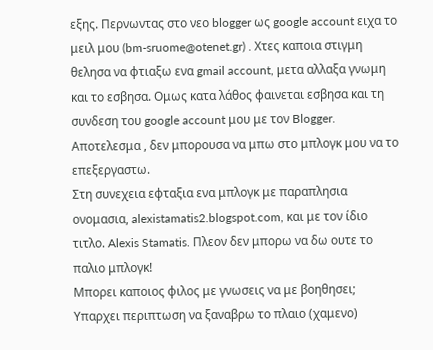εξης. Περνωντας στο νεο blogger ως google account ειχα το μειλ μου (bm-sruome@otenet.gr) . Χτες καποια στιγμη θελησα να φτιαξω ενα gmail account, μετα αλλαξα γνωμη και το εσβησα. Ομως κατα λάθος φαινεται εσβησα και τη συνδεση του google account μου με τον Blogger. Αποτελεσμα , δεν μπορουσα να μπω στο μπλογκ μου να το επεξεργαστω.
Στη συνεχεια εφταξια ενα μπλογκ με παραπλησια ονομασια, alexistamatis2.blogspot.com, και με τον ίδιο τιτλο. Alexis Stamatis. Πλεον δεν μπορω να δω ουτε το παλιο μπλογκ!
Μπορει καποιος φιλος με γνωσεις να με βοηθησει; Υπαρχει περιπτωση να ξαναβρω το πλαιο (χαμενο)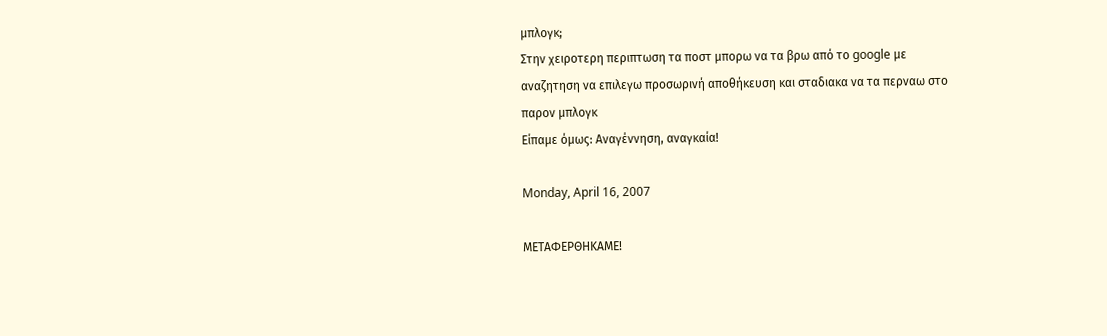μπλογκ;
Στην χειροτερη περιπτωση τα ποστ μπορω να τα βρω από το google με αναζητηση να επιλεγω προσωρινή αποθήκευση και σταδιακα να τα περναω στο παρον μπλογκ
Είπαμε όμως: Αναγέννηση, αναγκαία!

Monday, April 16, 2007

ΜΕΤΑΦΕΡΘΗΚΑΜΕ!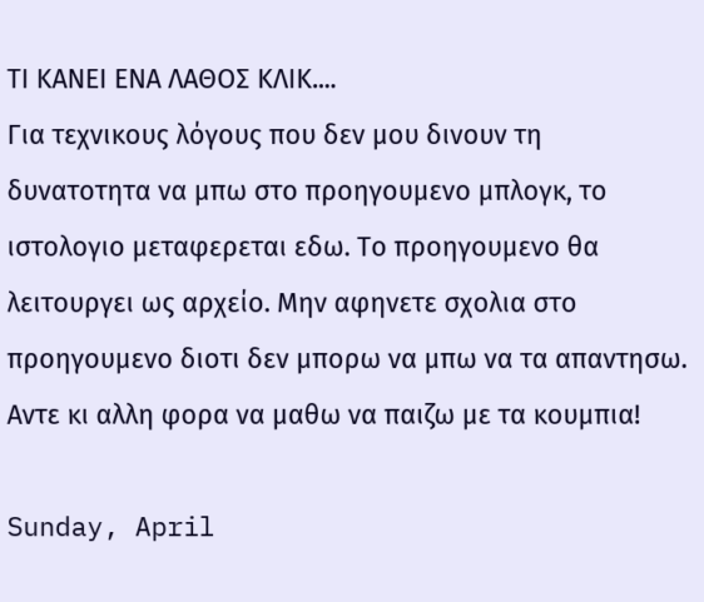ΤΙ ΚΑΝΕΙ ΕΝΑ ΛΑΘΟΣ ΚΛΙΚ....
Για τεχνικους λόγους που δεν μου δινουν τη δυνατοτητα να μπω στο προηγουμενο μπλογκ, το ιστολογιο μεταφερεται εδω. Το προηγουμενο θα λειτουργει ως αρχείο. Μην αφηνετε σχολια στο προηγουμενο διοτι δεν μπορω να μπω να τα απαντησω.
Αντε κι αλλη φορα να μαθω να παιζω με τα κουμπια!

Sunday, April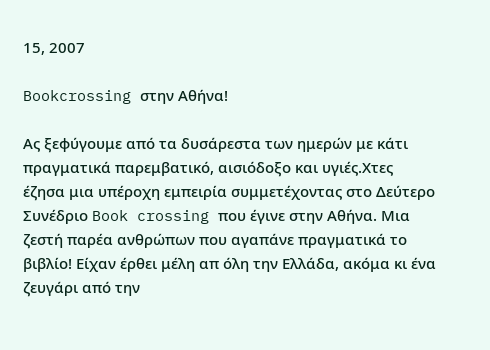15, 2007

Bookcrossing στην Αθήνα!

Ας ξεφύγουμε από τα δυσάρεστα των ημερών με κάτι πραγματικά παρεμβατικό, αισιόδοξο και υγιές.Χτες έζησα μια υπέροχη εμπειρία συμμετέχοντας στο Δεύτερο Συνέδριο Book crossing που έγινε στην Αθήνα. Μια ζεστή παρέα ανθρώπων που αγαπάνε πραγματικά το βιβλίο! Είχαν έρθει μέλη απ όλη την Ελλάδα, ακόμα κι ένα ζευγάρι από την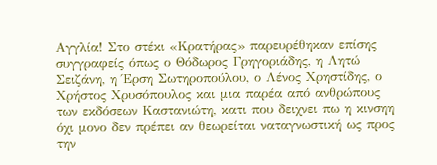Αγγλία! Στο στέκι «Κρατήρας» παρευρέθηκαν επίσης συγγραφείς όπως ο Θόδωρος Γρηγοριάδης, η Λητώ Σειζάνη, η Έρση Σωτηροπούλου, ο Λένος Χρηστίδης, ο Χρήστος Χρυσόπουλος και μια παρέα από ανθρώπους των εκδόσεων Καστανιώτη, κατι που δειχνει πω η κινσηη όχι μονο δεν πρέπει αν θεωρείται ναταγνωστική ως προς την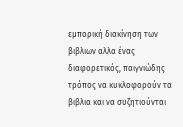εμπορική διακίνηση των βιβλιων αλλα ένας διαφορετικός, παιγνιώδης τρόπος να κυκλοφορούν τα βιβλια και να συζητιούνται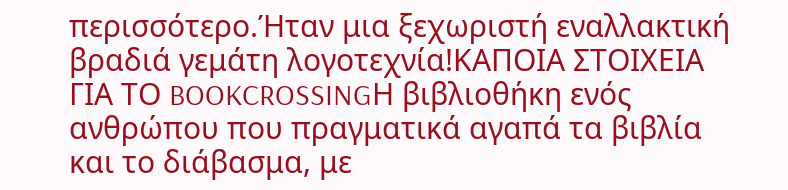περισσότερο.Ήταν μια ξεχωριστή εναλλακτική βραδιά γεμάτη λογοτεχνία!ΚΑΠΟΙΑ ΣΤΟΙΧΕΙΑ ΓΙΑ ΤΟ BOOKCROSSINGΗ βιβλιοθήκη ενός ανθρώπου που πραγματικά αγαπά τα βιβλία και το διάβασμα, με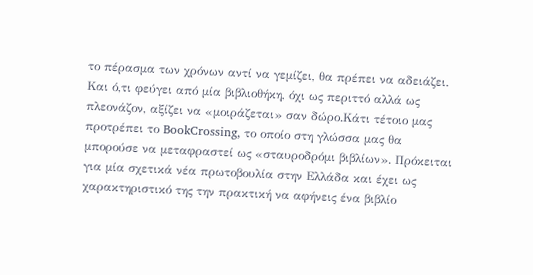το πέρασμα των χρόνων αντί να γεμίζει, θα πρέπει να αδειάζει. Και ό,τι φεύγει από μία βιβλιοθήκη, όχι ως περιττό αλλά ως πλεονάζον, αξίζει να «μοιράζεται» σαν δώρο.Κάτι τέτοιο μας προτρέπει το BookCrossing, το οποίο στη γλώσσα μας θα μπορούσε να μεταφραστεί ως «σταυροδρόμι βιβλίων». Πρόκειται για μία σχετικά νέα πρωτοβουλία στην Ελλάδα και έχει ως χαρακτηριστικό της την πρακτική να αφήνεις ένα βιβλίο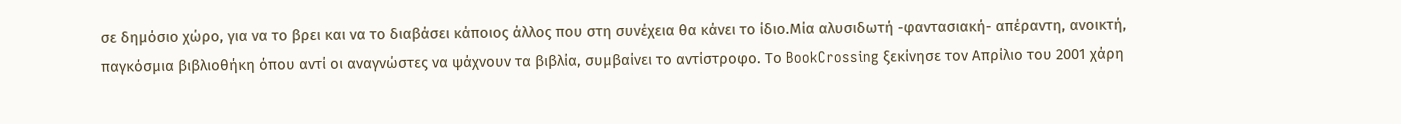σε δημόσιο χώρο, για να το βρει και να το διαβάσει κάποιος άλλος που στη συνέχεια θα κάνει το ίδιο.Μία αλυσιδωτή -φαντασιακή- απέραντη, ανοικτή, παγκόσμια βιβλιοθήκη όπου αντί οι αναγνώστες να ψάχνουν τα βιβλία, συμβαίνει το αντίστροφο. Το BookCrossing ξεκίνησε τον Απρίλιο του 2001 χάρη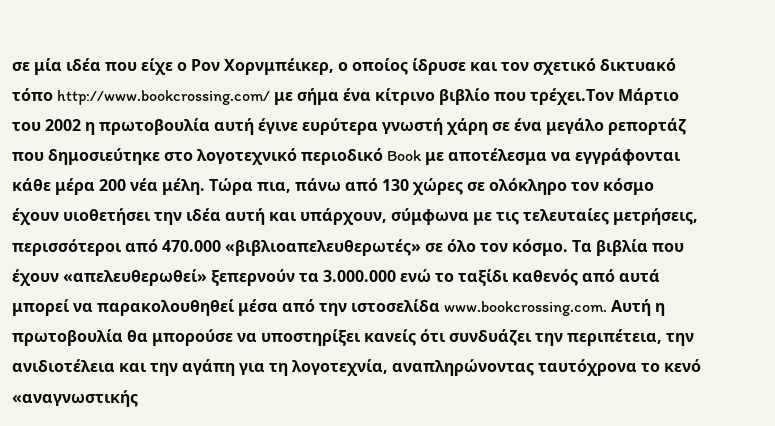σε μία ιδέα που είχε ο Ρον Χορνμπέικερ, ο οποίος ίδρυσε και τον σχετικό δικτυακό τόπο http://www.bookcrossing.com/ με σήμα ένα κίτρινο βιβλίο που τρέχει.Τον Μάρτιο του 2002 η πρωτοβουλία αυτή έγινε ευρύτερα γνωστή χάρη σε ένα μεγάλο ρεπορτάζ που δημοσιεύτηκε στο λογοτεχνικό περιοδικό Book με αποτέλεσμα να εγγράφονται κάθε μέρα 200 νέα μέλη. Τώρα πια, πάνω από 130 χώρες σε ολόκληρο τον κόσμο έχουν υιοθετήσει την ιδέα αυτή και υπάρχουν, σύμφωνα με τις τελευταίες μετρήσεις, περισσότεροι από 470.000 «βιβλιοαπελευθερωτές» σε όλο τον κόσμο. Τα βιβλία που έχουν «απελευθερωθεί» ξεπερνούν τα 3.000.000 ενώ το ταξίδι καθενός από αυτά μπορεί να παρακολουθηθεί μέσα από την ιστοσελίδα www.bookcrossing.com. Αυτή η πρωτοβουλία θα μπορούσε να υποστηρίξει κανείς ότι συνδυάζει την περιπέτεια, την ανιδιοτέλεια και την αγάπη για τη λογοτεχνία, αναπληρώνοντας ταυτόχρονα το κενό «αναγνωστικής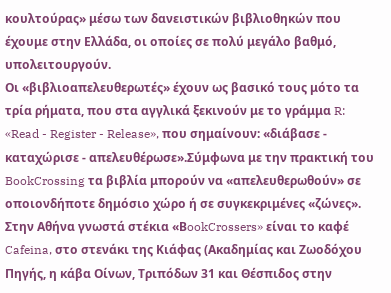κουλτούρας» μέσω των δανειστικών βιβλιοθηκών που έχουμε στην Ελλάδα, οι οποίες σε πολύ μεγάλο βαθμό, υπολειτουργούν.
Οι «βιβλιοαπελευθερωτές» έχουν ως βασικό τους μότο τα τρία ρήματα, που στα αγγλικά ξεκινούν με το γράμμα R: «Read - Register - Release», που σημαίνουν: «διάβασε - καταχώρισε - απελευθέρωσε».Σύμφωνα με την πρακτική του BookCrossing τα βιβλία μπορούν να «απελευθερωθούν» σε οποιονδήποτε δημόσιο χώρο ή σε συγκεκριμένες «ζώνες». Στην Αθήνα γνωστά στέκια «ΒookCrossers» είναι το καφέ Cafeina, στο στενάκι της Κιάφας (Ακαδημίας και Ζωοδόχου Πηγής, η κάβα Οίνων, Τριπόδων 31 και Θέσπιδος στην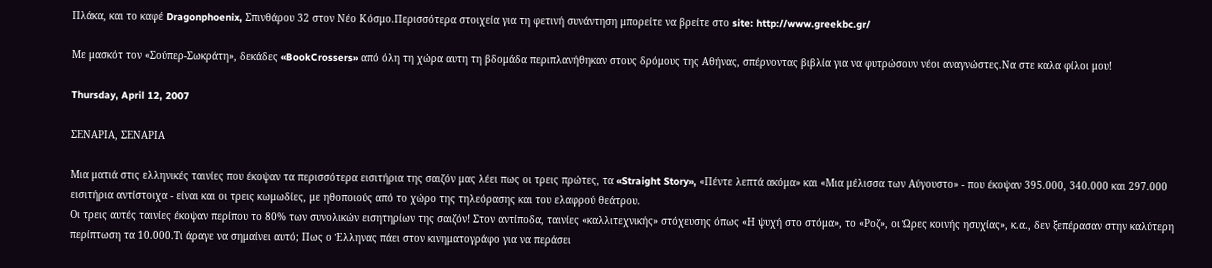Πλάκα, και το καφέ Dragonphoenix, Σπινθάρου 32 στον Νέο Κόσμο.Περισσότερα στοιχεία για τη φετινή συνάντηση μπορείτε να βρείτε στο site: http://www.greekbc.gr/

Με μασκότ τον «Σούπερ-Σωκράτη», δεκάδες «BookCrossers» από όλη τη χώρα αυτη τη βδομάδα περιπλανήθηκαν στους δρόμους της Αθήνας, σπέρνοντας βιβλία για να φυτρώσουν νέοι αναγνώστες.Να στε καλα φίλοι μου!

Thursday, April 12, 2007

ΣΕΝΑΡΙΑ, ΣΕΝΑΡΙΑ

Μια ματιά στις ελληνικές ταινίες που έκοψαν τα περισσότερα εισιτήρια της σαιζόν μας λέει πως οι τρεις πρώτες, τα «Straight Story», «Πέντε λεπτά ακόμα» και «Μια μέλισσα των Αύγουστο» - που έκοψαν 395.000, 340.000 και 297.000 εισιτήρια αντίστοιχα - είναι και οι τρεις κωμωδίες, με ηθοποιούς από το χώρο της τηλεόρασης και του ελαφρού θεάτρου.
Οι τρεις αυτές ταινίες έκοψαν περίπου το 80% των συνολικών εισητηρίων της σαιζόν! Στον αντίποδα, ταινίες «καλλιτεχνικής» στόχευσης όπως «Η ψυχή στο στόμα», το «Ροζ», οι Ώρες κοινής ησυχίας», κ.α., δεν ξεπέρασαν στην καλύτερη περίπτωση τα 10.000.Τι άραγε να σημαίνει αυτό; Πως ο Έλληνας πάει στον κινηματογράφο για να περάσει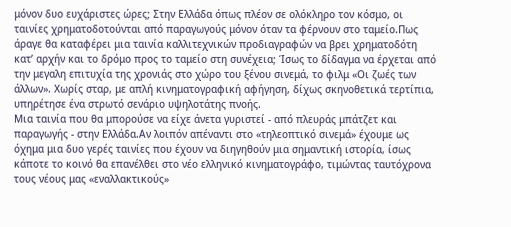μόνον δυο ευχάριστες ώρες; Στην Ελλάδα όπως πλέον σε ολόκληρο τον κόσμο, οι ταινίες χρηματοδοτούνται από παραγωγούς μόνον όταν τα φέρνουν στο ταμείο.Πως άραγε θα καταφέρει μια ταινία καλλιτεχνικών προδιαγραφών να βρει χρηματοδότη κατ’ αρχήν και το δρόμο προς το ταμείο στη συνέχεια; Ίσως το δίδαγμα να έρχεται από την μεγαλη επιτυχία της χρονιάς στο χώρο του ξένου σινεμά, το φιλμ «Οι ζωές των άλλων». Χωρίς σταρ, με απλή κινηματογραφική αφήγηση, δίχως σκηνοθετικά τερτίπια, υπηρέτησε ένα στρωτό σενάριο υψηλοτάτης πνοής.
Μια ταινία που θα μπορούσε να είχε άνετα γυριστεί - από πλευράς μπάτζετ και παραγωγής - στην Ελλάδα.Αν λοιπόν απέναντι στο «τηλεοπτικό σινεμά» έχουμε ως όχημα μια δυο γερές ταινίες που έχουν να διηγηθούν μια σημαντική ιστορία, ίσως κάποτε το κοινό θα επανέλθει στο νέο ελληνικό κινηματογράφο, τιμώντας ταυτόχρονα τους νέους μας «εναλλακτικούς»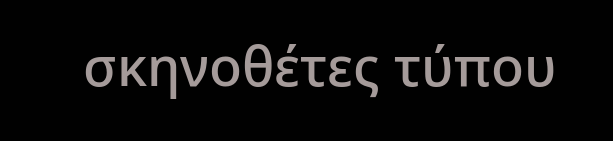σκηνοθέτες τύπου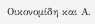Οικονομίδη και Α.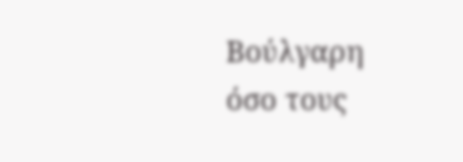Βούλγαρη όσο τους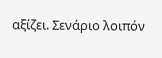αξίζει. Σενάριο λοιπόν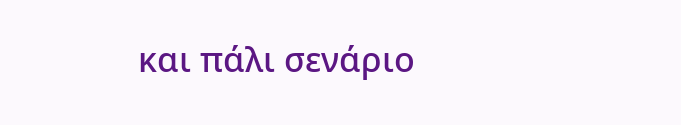και πάλι σενάριο